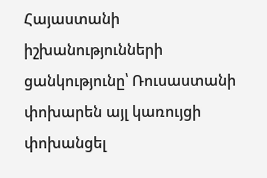Հայաստանի իշխանությունների ցանկությունը՝ Ռուսաստանի փոխարեն այլ կառույցի փոխանցել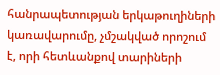հանրապետության երկաթուղիների կառավարումը, չմշակված որոշում է, որի հետևանքով տարիների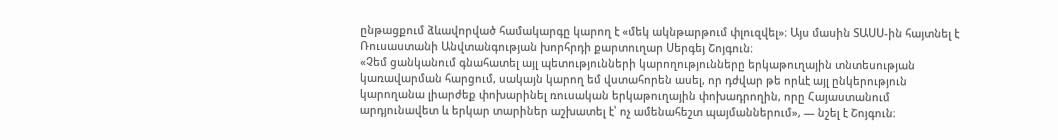ընթացքում ձևավորված համակարգը կարող է «մեկ ակնթարթում փլուզվել»։ Այս մասին ՏԱՍՍ-ին հայտնել է Ռուսաստանի Անվտանգության խորհրդի քարտուղար Սերգեյ Շոյգուն։
«Չեմ ցանկանում գնահատել այլ պետությունների կարողությունները երկաթուղային տնտեսության կառավարման հարցում, սակայն կարող եմ վստահորեն ասել, որ դժվար թե որևէ այլ ընկերություն կարողանա լիարժեք փոխարինել ռուսական երկաթուղային փոխադրողին, որը Հայաստանում արդյունավետ և երկար տարիներ աշխատել է՝ ոչ ամենահեշտ պայմաններում», — նշել է Շոյգուն։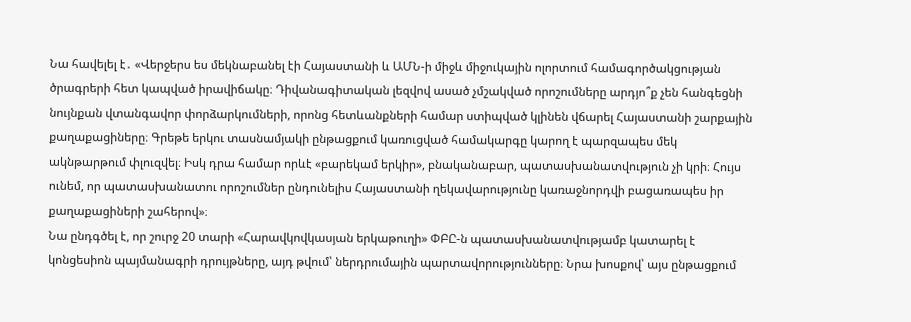Նա հավելել է․ «Վերջերս ես մեկնաբանել էի Հայաստանի և ԱՄՆ-ի միջև միջուկային ոլորտում համագործակցության ծրագրերի հետ կապված իրավիճակը։ Դիվանագիտական լեզվով ասած չմշակված որոշումները արդյո՞ք չեն հանգեցնի նույնքան վտանգավոր փորձարկումների, որոնց հետևանքների համար ստիպված կլինեն վճարել Հայաստանի շարքային քաղաքացիները։ Գրեթե երկու տասնամյակի ընթացքում կառուցված համակարգը կարող է պարզապես մեկ ակնթարթում փլուզվել։ Իսկ դրա համար որևէ «բարեկամ երկիր», բնականաբար, պատասխանատվություն չի կրի։ Հույս ունեմ, որ պատասխանատու որոշումներ ընդունելիս Հայաստանի ղեկավարությունը կառաջնորդվի բացառապես իր քաղաքացիների շահերով»։
Նա ընդգծել է, որ շուրջ 20 տարի «Հարավկովկասյան երկաթուղի» ՓԲԸ-ն պատասխանատվությամբ կատարել է կոնցեսիոն պայմանագրի դրույթները, այդ թվում՝ ներդրումային պարտավորությունները։ Նրա խոսքով՝ այս ընթացքում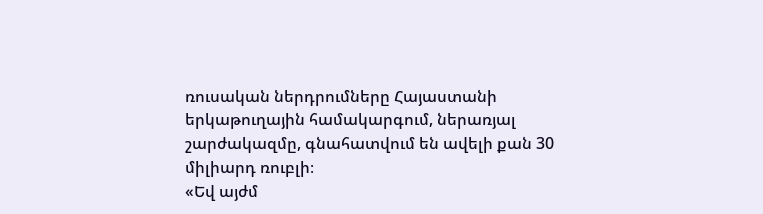ռուսական ներդրումները Հայաստանի երկաթուղային համակարգում, ներառյալ շարժակազմը, գնահատվում են ավելի քան 30 միլիարդ ռուբլի։
«Եվ այժմ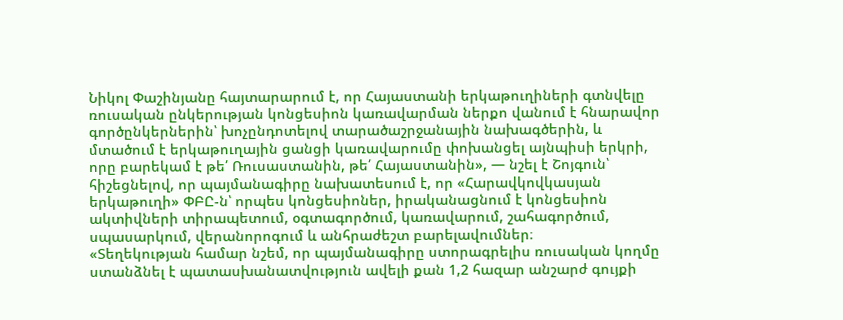Նիկոլ Փաշինյանը հայտարարում է, որ Հայաստանի երկաթուղիների գտնվելը ռուսական ընկերության կոնցեսիոն կառավարման ներքո վանում է հնարավոր գործընկերներին՝ խոչընդոտելով տարածաշրջանային նախագծերին, և մտածում է երկաթուղային ցանցի կառավարումը փոխանցել այնպիսի երկրի, որը բարեկամ է թե՛ Ռուսաստանին, թե՛ Հայաստանին», — նշել է Շոյգուն՝ հիշեցնելով, որ պայմանագիրը նախատեսում է, որ «Հարավկովկասյան երկաթուղի» ՓԲԸ-ն՝ որպես կոնցեսիոներ, իրականացնում է կոնցեսիոն ակտիվների տիրապետում, օգտագործում, կառավարում, շահագործում, սպասարկում, վերանորոգում և անհրաժեշտ բարելավումներ։
«Տեղեկության համար նշեմ, որ պայմանագիրը ստորագրելիս ռուսական կողմը ստանձնել է պատասխանատվություն ավելի քան 1,2 հազար անշարժ գույքի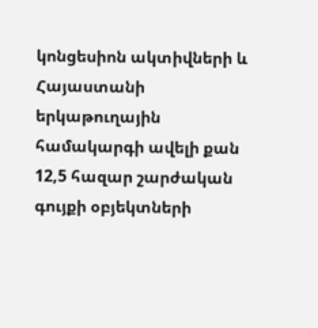կոնցեսիոն ակտիվների և Հայաստանի երկաթուղային համակարգի ավելի քան 12,5 հազար շարժական գույքի օբյեկտների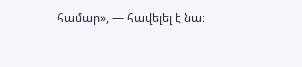համար», — հավելել է նա։